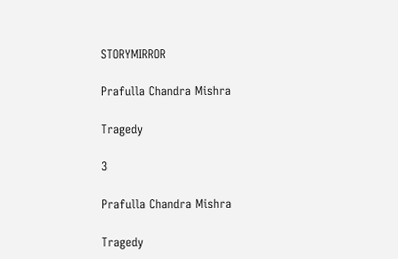STORYMIRROR

Prafulla Chandra Mishra

Tragedy

3

Prafulla Chandra Mishra

Tragedy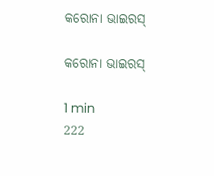କରୋନା ଭାଇରସ୍

କରୋନା ଭାଇରସ୍

1 min
222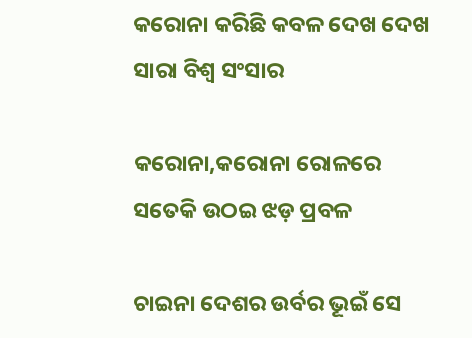କରୋନା କରିଛି କବଳ ଦେଖ ଦେଖ ସାରା ବିଶ୍ଵ ସଂସାର

କରୋନା,କରୋନା ରୋଳରେ ସତେକି ଉଠଇ ଝଡ଼ ପ୍ରବଳ

ଚାଇନା ଦେଶର ଉର୍ବର ଭୂଇଁ ସେ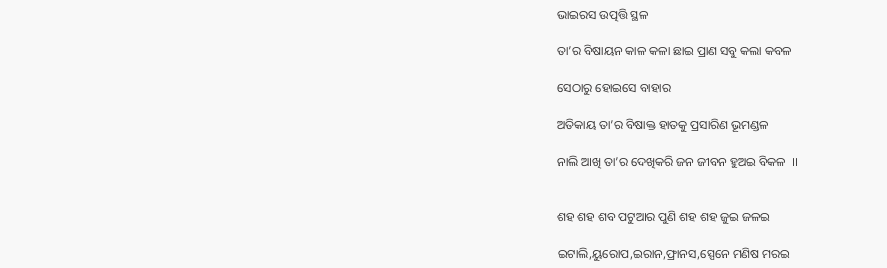ଭାଇରସ ଉତ୍ପତ୍ତି ସ୍ଥଳ

ତା’ର ବିଷାୟନ କାଳ କଳା ଛାଇ ପ୍ରାଣ ସବୁ କଲା କବଳ

ସେଠାରୁ ହୋଇସେ ବାହାର

ଅତିକାୟ ତା’ର ବିଷାକ୍ତ ହାତକୁ ପ୍ରସାରିଣ ଭୂମଣ୍ଡଳ

ନାଲି ଆଖି ତା’ର ଦେଖିକରି ଜନ‌ ଜୀବନ ହୁଅଇ ବିକଳ  ।।


ଶହ ଶହ ଶବ ପଟୁଆର ପୁଣି ଶହ ଶହ ଜୁଇ ଜଳଇ

ଇଟାଲି,ୟୁରୋପ,ଇରାନ,ଫ୍ରାନସ,ସ୍ପେନେ ମଣିଷ ମରଇ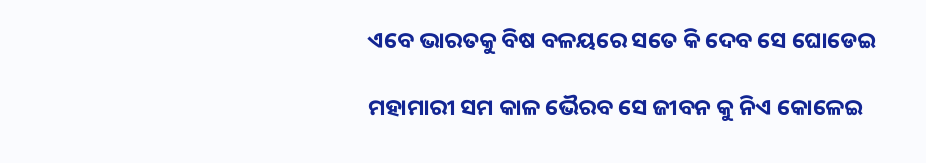ଏବେ ଭାରତକୁ ବିଷ ବଳୟରେ ସତେ କି ଦେବ ସେ ଘୋଡେଇ

ମହାମାରୀ ସମ କାଳ ଭୈରବ ସେ ଜୀବନ କୁ ନିଏ କୋଳେଇ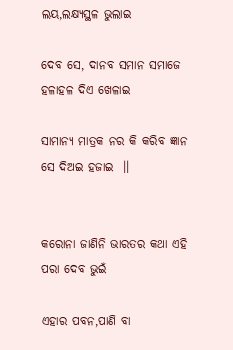ଲୟ,ଲକ୍ଷ୍ୟସ୍ଥଳ ଭୁଲାଇ

ଦେବ ସେ, ଦାନବ ସମାନ ସମାଜେ ହଳାହଳ ଦିଏ ଖେଳାଇ

ସାମାନ୍ୟ ମାତ୍ରକ ନର କି କରିବ ଜ୍ଞାନ ସେ ଦିଅଇ ହଜାଇ  ।।


କରୋନା ଜାଣିନି ଭାରତର କଥା ଏହି ପରା ଦେବ ଭୁଇଁ

ଏହାର ପବନ,ପାଣି ବା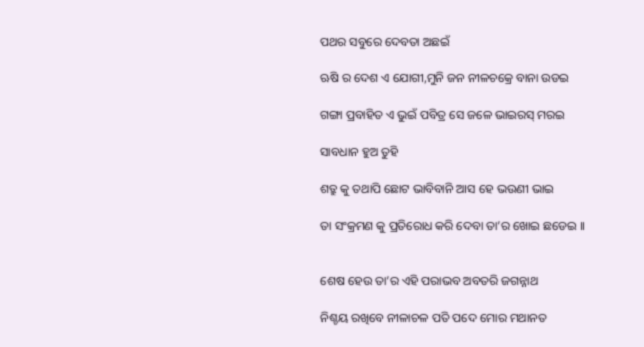ପଥର ସବୁରେ ଦେବତା ଅଛଇଁ

ଋଷି ର ଦେଶ ଏ ଯୋଗୀ,ମୁନି ଜନ ନୀଳଚକ୍ରେ ବାନା ଉଡଇ

ଗଙ୍ଗା ପ୍ରବାହିତ ଏ ଭୁଇଁ ପବିତ୍ର ସେ ଜଳେ ଭାଇରସ୍ ମରଇ

ସାବଧାନ ହୁଅ ତୁହି

ଶତ୍ରୁ କୁ ତଥାପି ଛୋଟ ଭାବିବାନି ଆସ ହେ ଭଉଣୀ ଭାଇ

ତା ସଂକ୍ରମଣ କୁ ପ୍ରତିରୋଧ କରି ଦେବା ତା’ର ଖୋଇ ଛଡେଇ ।।


ଶେଷ ହେଉ ତା’ର ଏହି ପରାଭବ ଅବତରି ଜଗନ୍ନାଥ

ନିଶ୍ଚୟ ରଖିବେ ନୀଳାଚଳ ପତି ପଦେ ମୋର ମଥାନତ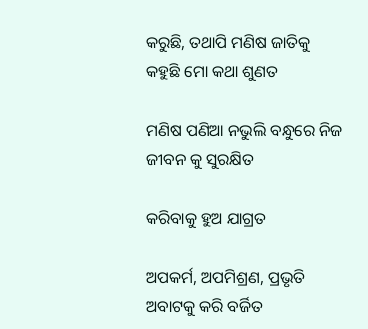କରୁଛି, ତଥାପି ମଣିଷ ଜାତିକୁ କହୁଛି ମୋ କଥା ଶୁଣତ

ମଣିଷ ପଣିଆ ନଭୁଲି ବନ୍ଧୁରେ ନିଜ ଜୀବନ କୁ ସୁରକ୍ଷିତ

କରିବାକୁ ହୁଅ ଯାଗ୍ରତ

ଅପକର୍ମ, ଅପମିଶ୍ରଣ, ପ୍ରଭୃତି ଅବାଟକୁ କରି ବର୍ଜିତ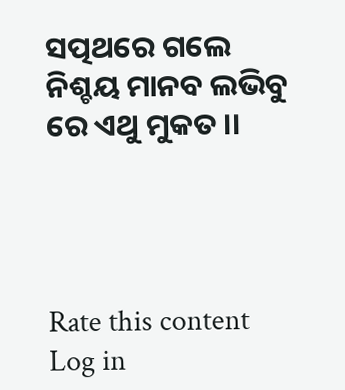ସତ୍ପଥରେ ଗଲେ ନିଶ୍ଚୟ ମାନବ ଲଭିବୁ ରେ ଏଥୁ ମୁକତ ।।




Rate this content
Log in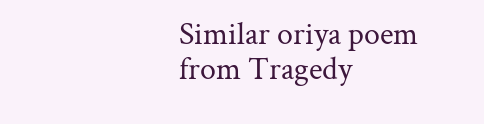Similar oriya poem from Tragedy